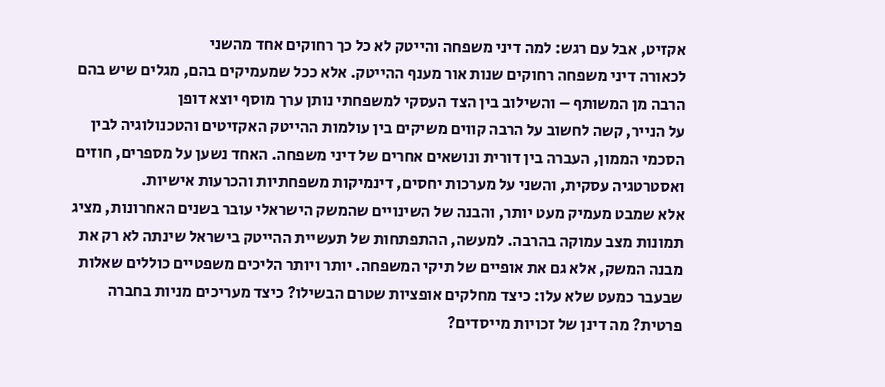אקזיט, אבל עם רגש: למה דיני משפחה והייטק לא כל כך רחוקים אחד מהשני
לכאורה דיני משפחה רחוקים שנות אור מענף ההייטק. אלא ככל שמעמיקים בהם, מגלים שיש בהם הרבה מן המשותף – והשילוב בין הצד העסקי למשפחתי נותן ערך מוסף יוצא דופן
על הנייר, קשה לחשוב על הרבה קווים משיקים בין עולמות ההייטק האקזיטים והטכנולוגיה לבין הסכמי הממון, העברה בין דורית ונושאים אחרים של דיני משפחה. האחד נשען על מספרים, חוזים ואסטרטגיה עסקית, והשני על מערכות יחסים, דינמיקות משפחתיות והכרעות אישיות.
אלא שמבט מעמיק מעט יותר, והבנה של השינויים שהמשק הישראלי עובר בשנים האחרונות, מציג תמונות מצב עמוקה בהרבה. למעשה, ההתפתחות של תעשיית ההייטק בישראל שינתה לא רק את מבנה המשק, אלא גם את אופיים של תיקי המשפחה. יותר ויותר הליכים משפטיים כוללים שאלות שבעבר כמעט שלא עלו: כיצד מחלקים אופציות שטרם הבשילו? כיצד מעריכים מניות בחברה פרטית? מה דינן של זכויות מייסדים?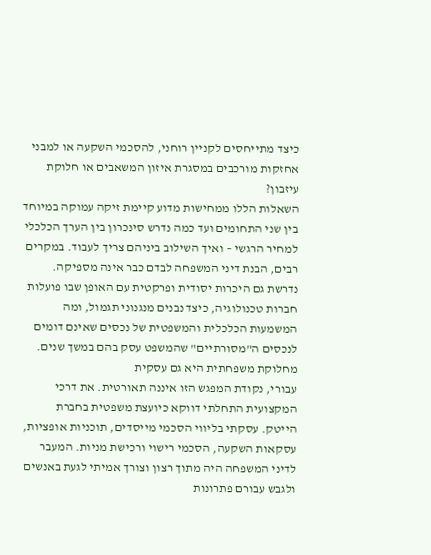כיצד מתייחסים לקניין רוחני, להסכמי השקעה או למבני אחזקות מורכבים במסגרת איזון המשאבים או חלוקת עיזבון?
השאלות הללו ממחישות מדוע קיימת זיקה עמוקה במיוחד בין שני התחומים ועד כמה נדרש סינכרון בין הערך הכלכלי למחיר הרגשי – ואיך השילוב ביניהם צריך לעבוד. במקרים רבים, הבנת דיני המשפחה לבדם כבר אינה מספיקה. נדרשת גם היכרות יסודית ופרקטית עם האופן שבו פועלות חברות טכנולוגיה, כיצד נבנים מנגנוני תגמול, ומה המשמעות הכלכלית והמשפטית של נכסים שאינם דומים לנכסים ה"מסורתיים" שהמשפט עסק בהם במשך שנים.
מחלוקת משפחתית היא גם עסקית
עבורי, נקודת המפגש הזו איננה תאורטית. את דרכי המקצועית התחלתי דווקא כיועצת משפטית בחברת הייטק. עסקתי בליווי הסכמי מייסדים, תוכניות אופציות, עסקאות השקעה, הסכמי רישוי ורכישת מניות. המעבר לדיני המשפחה היה מתוך רצון וצורך אמיתי לגעת באנשים ולגבש עבורם פתרונות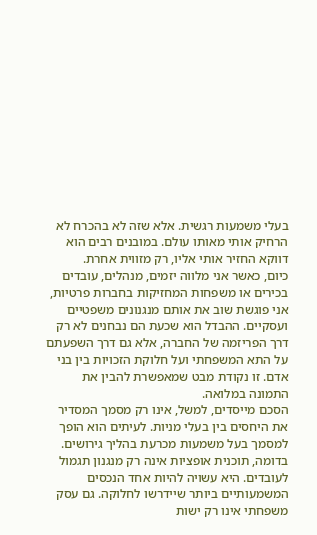בעלי משמעות רגשית. אלא שזה לא בהכרח לא הרחיק אותי מאותו עולם. במובנים רבים הוא דווקא החזיר אותי אליו, רק מזווית אחרת.
כיום, כאשר אני מלווה יזמים, מנהלים, עובדים בכירים או משפחות המחזיקות בחברות פרטיות, אני פוגשת שוב את אותם מנגנונים משפטיים ועסקיים. ההבדל הוא שכעת הם נבחנים לא רק דרך הפריזמה של החברה, אלא גם דרך השפעתם על התא המשפחתי ועל חלוקת הזכויות בין בני אדם. זו נקודת מבט שמאפשרת להבין את התמונה במלואה.
הסכם מייסדים, למשל, אינו רק מסמך המסדיר את היחסים בין בעלי מניות. לעיתים הוא הופך למסמך בעל משמעות מכרעת בהליך גירושים. בדומה, תוכנית אופציות אינה רק מנגנון תגמול לעובדים. היא עשויה להיות אחד הנכסים המשמעותיים ביותר שיידרשו לחלוקה. גם עסק משפחתי אינו רק ישות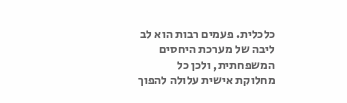כלכלית. פעמים רבות הוא לב ליבה של מערכת היחסים המשפחתית, ולכן כל מחלוקת אישית עלולה להפוך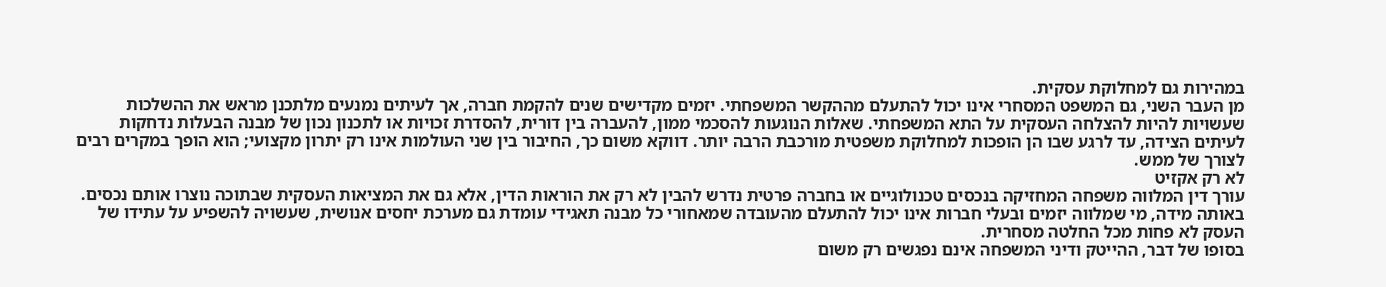במהירות גם למחלוקת עסקית.
מן העבר השני, גם המשפט המסחרי אינו יכול להתעלם מההקשר המשפחתי. יזמים מקדישים שנים להקמת חברה, אך לעיתים נמנעים מלתכנן מראש את ההשלכות שעשויות להיות להצלחה העסקית על התא המשפחתי. שאלות הנוגעות להסכמי ממון, להעברה בין דורית, להסדרת זכויות או לתכנון נכון של מבנה הבעלות נדחקות לעיתים הצידה, עד לרגע שבו הן הופכות למחלוקת משפטית מורכבת הרבה יותר. דווקא משום כך, החיבור בין שני העולמות אינו רק יתרון מקצועי; הוא הופך במקרים רבים לצורך של ממש.
לא רק אקזיט
עורך דין המלווה משפחה המחזיקה בנכסים טכנולוגיים או בחברה פרטית נדרש להבין לא רק את הוראות הדין, אלא גם את המציאות העסקית שבתוכה נוצרו אותם נכסים. באותה מידה, מי שמלווה יזמים ובעלי חברות אינו יכול להתעלם מהעובדה שמאחורי כל מבנה תאגידי עומדת גם מערכת יחסים אנושית, שעשויה להשפיע על עתידו של העסק לא פחות מכל החלטה מסחרית.
בסופו של דבר, ההייטק ודיני המשפחה אינם נפגשים רק משום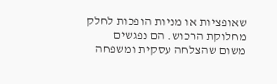שאופציות או מניות הופכות לחלק מחלוקת הרכוש. הם נפגשים משום שהצלחה עסקית ומשפחה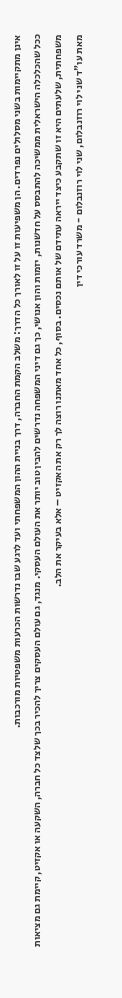אינן מתקיימות בשני מסלולים נפרדים. הן משפיעות זו על זו לאורך כל הדרך: משלב הקמת החברה, דרך בניית ההון המשפחתי ועד לרגע שבו נדרשות הכרעות משפטיות מורכבות.
ככל שהכלכלה הישראלית ממשיכה להתבסס על חדשנות, יזמות והון אנושי, כך גם דיני המשפחה נדרשים להבין טוב יותר את העולם העסקי. מנגד, גם עולם העסקים צריך להכיר בכך שלצד כל חברה, השקעה או אקזיט, קיימת גם מציאות משפחתית, שלעתים היא זו שתקבע כיצד ייראה עתידם של אותם נכסים. בסוף, כל אחד מאתנו רוצה לך רק את האקזיט – אלא בעיקר את הלב.
מאת עו"ד שני לוי רוזנבלום, שני לוי רוזנבלום - משרד עורכי דין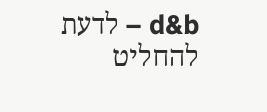d&b – לדעת להחליט